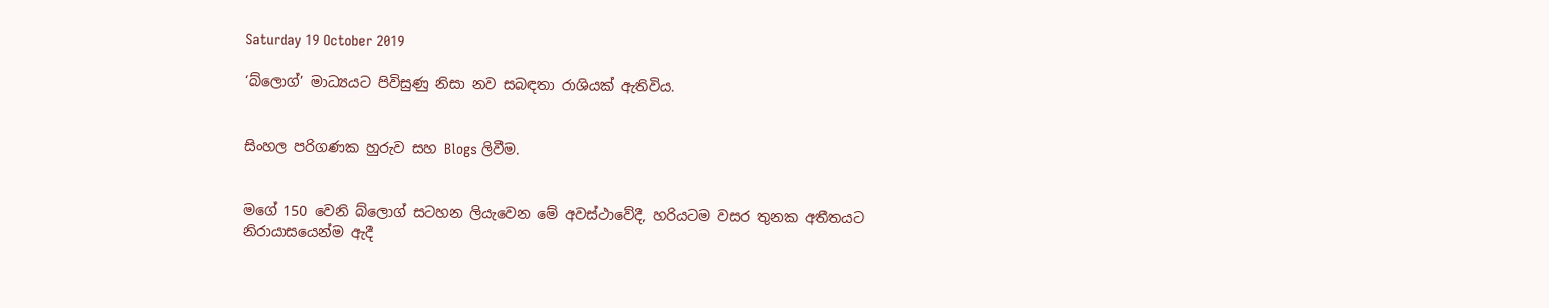Saturday 19 October 2019

‘බ්ලොග්’ මාධ්‍යයට පිවිසුණු නිසා නව සබඳතා රාශියක් ඇතිවිය.


සිංහල පරිගණක හුරුව සහ Blogs ලිවීම.


මගේ 150 වෙනි බ්ලොග් සටහන ලියැවෙන මේ අවස්ථාවේදී, හරියටම වසර තුනක අතීතයට
නිරායාසයෙන්ම ඇදී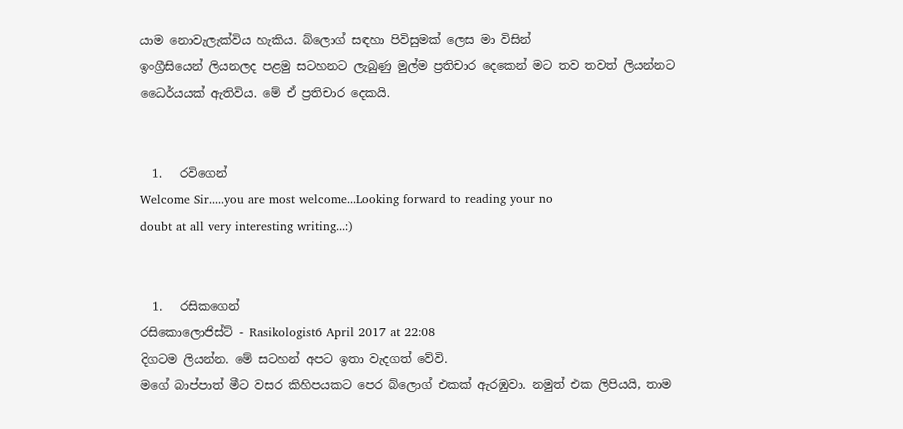යාම නොවැලැක්‌විය හැකිය. බ්ලොග් සඳහා පිවිසුමක් ලෙස මා විසින්
ඉංග්‍රීසියෙන් ලියනලද පළමු සටහනට ලැබුණු මුල්ම ප්‍රතිචාර දෙකෙන් මට තව තවත් ලියන්නට
ධෛර්යයක් ඇතිවිය. මේ ඒ ප්‍රතිචාර දෙකයි.


  1.   රවිගෙන්
Welcome Sir.....you are most welcome...Looking forward to reading your no
doubt at all very interesting writing...:)


  1.   රසිකගෙන්
රසිකොලොජිස්ට් - Rasikologist6 April 2017 at 22:08
දිගටම ලියන්න. මේ සටහන් අපට ඉතා වැදගත් වේවි.
මගේ බාප්පාත් මීට වසර කිහිපයකට පෙර බ්ලොග් එකක් ඇරඹුවා. නමුත් එක ලිපියයි, තාම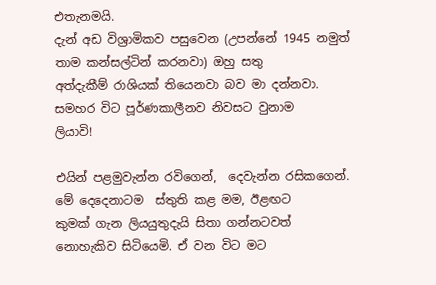එතැනමයි.
දැන් අඩ විශ්‍රාමිකව පසුවෙන (උපන්නේ 1945 නමුත් තාම කන්සල්ටින් කරනවා) ඔහු සතු
අත්දැකීම් රාශියක් තියෙනවා බව මා දන්නවා. සමහර විට පූර්ණකාලීනව නිවසට වුනාම
ලියාවි!

එයින් පළමුවැන්න රවිගෙන්,  දෙවැන්න රසිකගෙන්. මේ දෙදෙනාටම  ස්තුති කළ මම, ඊළඟට
කුමක් ගැන ලියයුතුදැයි සිතා ගන්නටවත් නොහැකිව සිටියෙමි. ඒ වන විට මට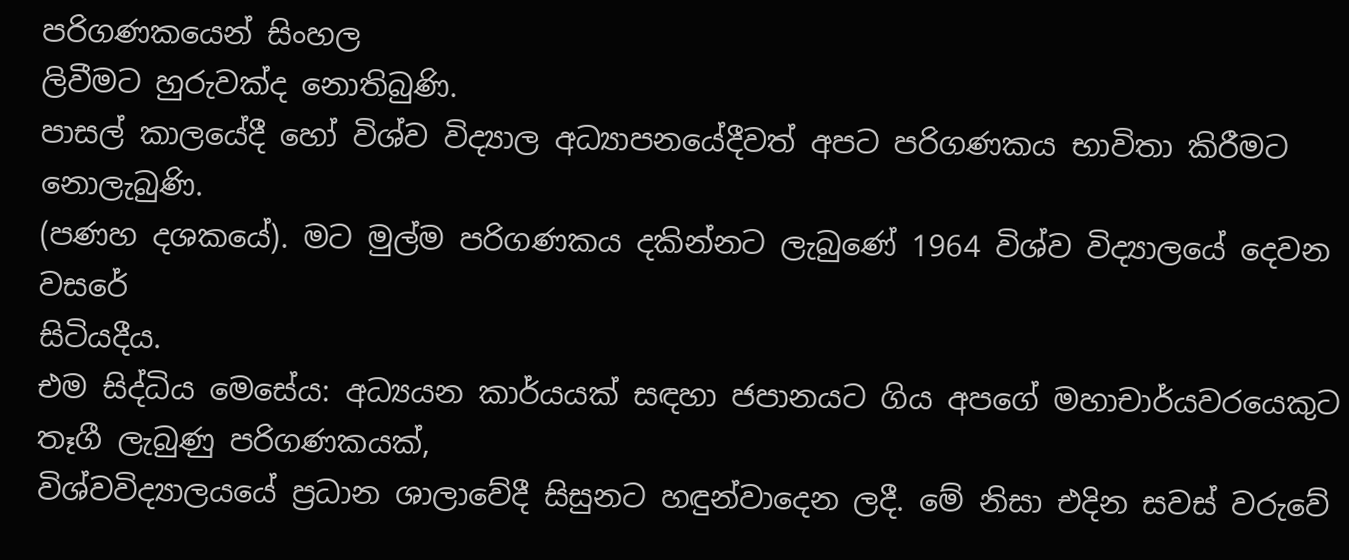පරිගණකයෙන් සිංහල
ලිවීමට හුරුවක්ද නොතිබුණි.
පාසල් කාලයේදී හෝ විශ්ව විද්‍යාල අධ්‍යාපනයේදීවත් අපට පරිගණකය භාවිතා කිරීමට නොලැබුණි.
(පණහ දශකයේ). මට මුල්ම පරිගණකය දකින්නට ලැබුණේ 1964 විශ්ව විද්‍යාලයේ දෙවන වසරේ
සිටියදීය.
එම සිද්ධිය මෙසේය: අධ්‍යයන කාර්යයක් සඳහා ජපානයට ගිය අපගේ මහාචාර්යවරයෙකුට තෑගී ලැබුණු පරිගණකයක්,
විශ්වවිද්‍යාලයයේ ප්‍රධාන ශාලාවේදී සිසුනට හඳුන්වාදෙන ලදී. මේ නිසා එදින සවස් වරුවේ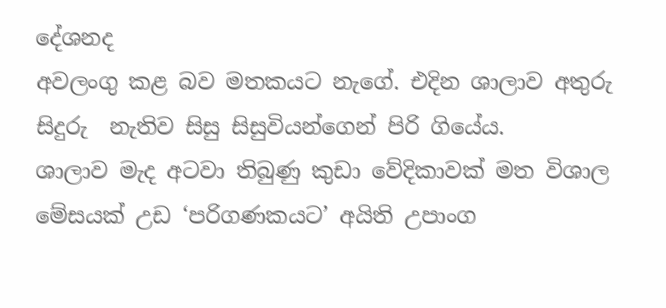දේශනද
අවලංගු කළ බව මතකයට නැගේ. එදින ශාලාව අතුරු සිදුරු  නැතිව සිසු සිසුවියන්ගෙන් පිරි ගියේය.
ශාලාව මැද අටවා තිබුණු කුඩා වේදිකාවක් මත විශාල මේසයක් උඩ ‘පරිගණකයට’ අයිති උපාංග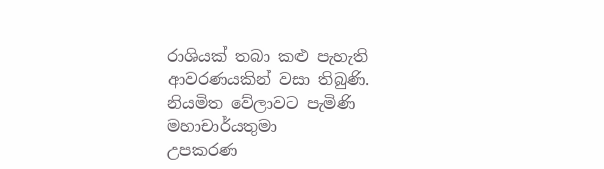රාශියක් තබා කළු පැහැති ආවරණයකින් වසා තිබුණි. නියමිත වේලාවට පැමිණි මහාචාර්යතුමා
උපකරණ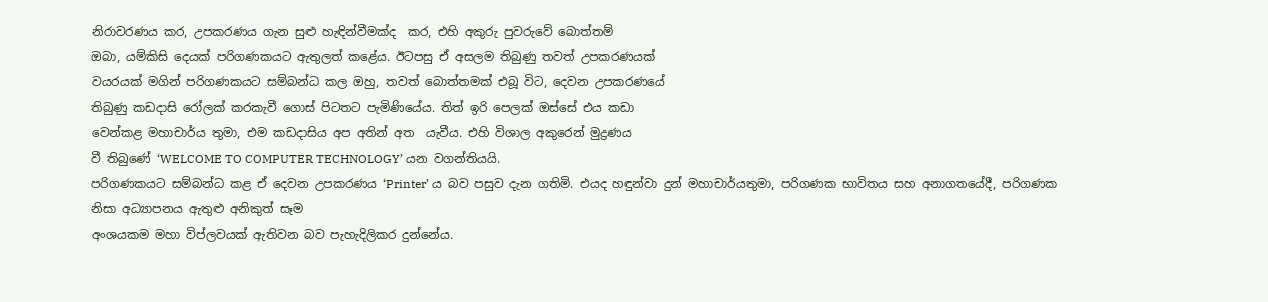නිරාවරණය කර, උපකරණය ගැන සුළු හැඳින්වීමක්ද  කර, එහි අකුරු පුවරුවේ බොත්තම්
ඔබා, යම්කිසි දෙයක් පරිගණකයට ඇතුලත් කළේය. ඊටපසු ඒ අසලම තිබුණු තවත් උපකරණයක්
වයරයක් මගින් පරිගණකයට සම්බන්ධ කල ඔහු, තවත් බොත්තමක් එබූ විට, දෙවන උපකරණයේ
තිබුණු කඩදාසි රෝලක් කරකැවී ගොස් පිටතට පැමිණියේය. තිත් ඉරි පෙලක් ඔස්සේ එය කඩා
වෙන්කළ මහාචාර්ය තුමා, එම කඩදාසිය අප අතින් අත  යැවීය. එහි විශාල අකුරෙන් මුද්‍රණය
වී තිබුණේ ‘WELCOME TO COMPUTER TECHNOLOGY’ යන වගන්තියයි.
පරිගණකයට සම්බන්ධ කළ ඒ දෙවන උපකරණය ‘Printer’ ය බව පසුව දැන ගතිමි. එයද හඳුන්වා දුන් මහාචාර්යතුමා, පරිගණක භාවිතය සහ අනාගතයේදී, පරිගණක නිසා අධ්‍යාපනය ඇතුළු අනිකුත් සෑම
අංශයකම මහා විප්ලවයක් ඇතිවන බව පැහැදිලිකර දුන්නේය.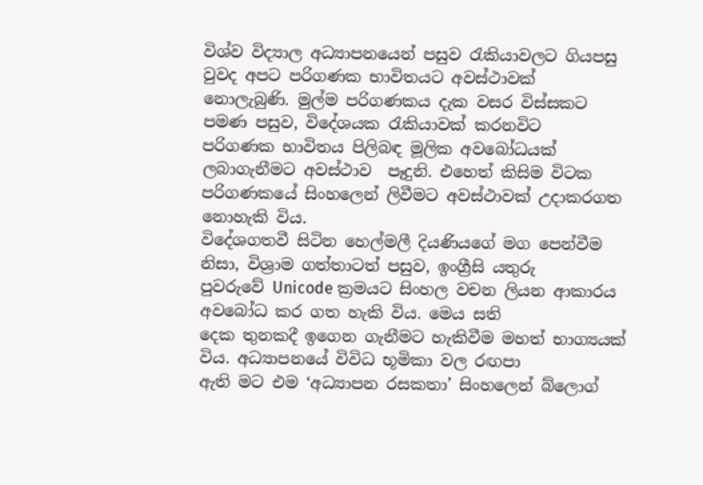විශ්ව විද්‍යාල අධ්‍යාපනයෙන් පසුව රැකියාවලට ගියපසු වුවද අපට පරිගණක භාවිතයට අවස්ථාවක්
නොලැබුණි. මුල්ම පරිගණකය දැක වසර විස්සකට පමණ පසුව, විදේශයක රැකියාවක් කරනවිට
පරිගණක භාවිතය පිලිබඳ මූලික අවබෝධයක් ලබාගැනීමට අවස්ථාව  පෑදුනි. එහෙත් කිසිම විටක
පරිගණකයේ සිංහලෙන් ලිවීමට අවස්ථාවක් උදාකරගත නොහැකි විය.
විදේශගතවී සිටින හෙල්මලී දියණියගේ මග පෙන්වීම නිසා, විශ්‍රාම ගත්තාටත් පසුව, ඉංග්‍රීසි යතුරු
පුවරුවේ Unicode ක්‍රමයට සිංහල වචන ලියන ආකාරය අවබෝධ කර ගත හැකි විය. මෙය සති
දෙක තුනකදී ඉගෙන ගැනීමට හැකිවීම මහත් භාග්‍යයක් විය. අධ්‍යාපනයේ විවිධ භූමිකා වල රඟපා
ඇති මට එම ‘අධ්‍යාපන රසකතා’ සිංහලෙන් බ්ලොග්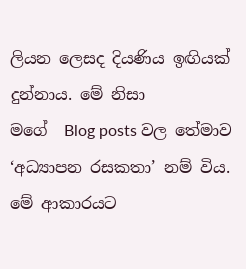ලියන ලෙසද දියණිය ඉඟියක් දුන්නාය. මේ නිසා
මගේ  Blog posts වල තේමාව ‘අධ්‍යාපන රසකතා’ නම් විය. මේ ආකාරයට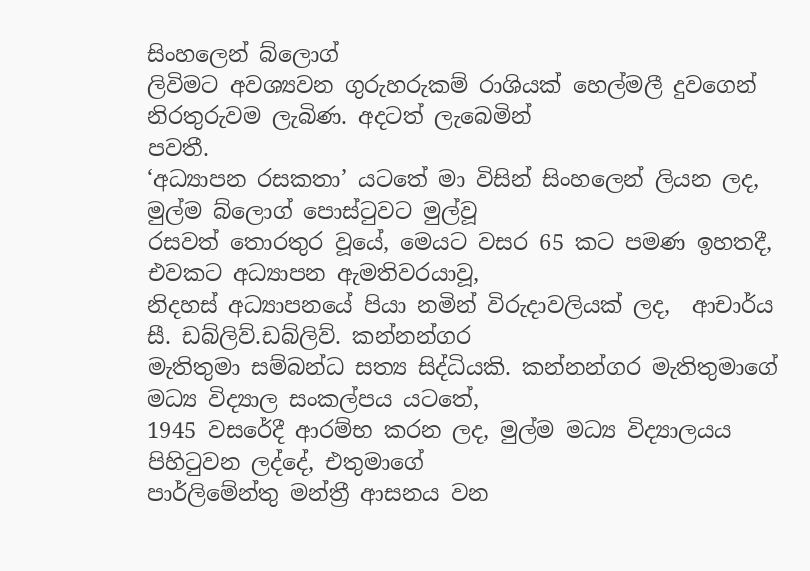සිංහලෙන් බ්ලොග්
ලිවිමට අවශ්‍යවන ගුරුහරුකම් රාශියක් හෙල්මලී දුවගෙන් නිරතුරුවම ලැබිණ. අදටත් ලැබෙමින්
පවතී.
‘අධ්‍යාපන රසකතා’ යටතේ මා විසින් සිංහලෙන් ලියන ලද, මුල්ම බ්ලොග් පොස්ටුවට මුල්වූ
රසවත් තොරතුර වූයේ, මෙයට වසර 65 කට පමණ ඉහතදී, එවකට අධ්‍යාපන ඇමතිවරයාවූ,
නිදහස් අධ්‍යාපනයේ පියා නමින් විරුදාවලියක් ලද,  ආචාර්ය සී. ඩබ්ලිව්.ඩබ්ලිව්. කන්නන්ගර
මැතිතුමා සම්බන්ධ සත්‍ය සිද්ධියකි. කන්නන්ගර මැතිතුමාගේ මධ්‍ය විද්‍යාල සංකල්පය යටතේ,
1945 වසරේදී ආරම්භ කරන ලද, මුල්ම මධ්‍ය විද්‍යාලයය පිහිටුවන ලද්දේ, එතුමාගේ
පාර්ලිමේන්තු මන්ත්‍රී ආසනය වන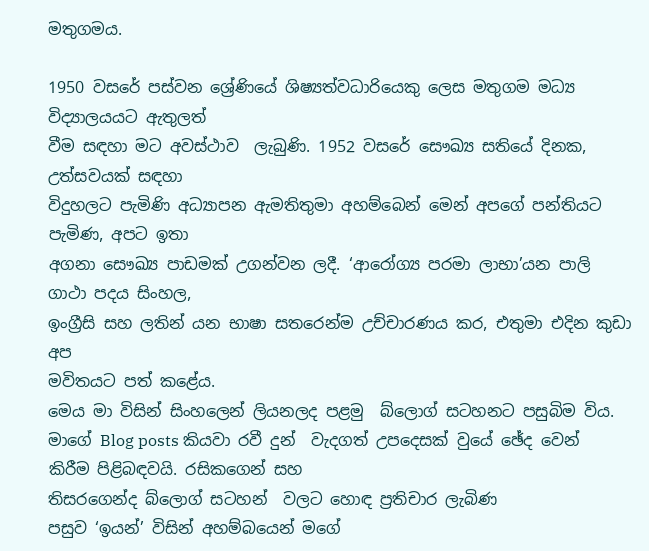මතුගමය.

1950 වසරේ පස්වන ශ්‍රේණියේ ශිෂ්‍යත්වධාරියෙකු ලෙස මතුගම මධ්‍ය විද්‍යාලයයට ඇතුලත්
වීම සඳහා මට අවස්ථාව  ලැබුණි. 1952 වසරේ සෞඛ්‍ය සතියේ දිනක, උත්සවයක් සඳහා
විදුහලට පැමිණි අධ්‍යාපන ඇමතිතුමා අහම්බෙන් මෙන් අපගේ පන්තියට පැමිණ, අපට ඉතා
අගනා සෞඛ්‍ය පාඩමක් උගන්වන ලදී. ‘ආරෝග්‍ය පරමා ලාභා’යන පාලි ගාථා පදය සිංහල,
ඉංග්‍රීසි සහ ලතින් යන භාෂා සතරෙන්ම උච්චාරණය කර, එතුමා එදින කුඩා අප
මවිතයට පත් කළේය.
මෙය මා විසින් සිංහලෙන් ලියනලද පළමු  බ්ලොග් සටහනට පසුබිම විය.
මාගේ Blog posts කියවා රවී දුන්  වැදගත් උපදෙසක් වුයේ ඡේද වෙන් කිරීම පිළිබඳවයි. රසිකගෙන් සහ
තිසරගෙන්ද බ්ලොග් සටහන්  වලට හොඳ ප්‍රතිචාර ලැබිණ
පසුව ‘ඉයන්’ විසින් අහම්බයෙන් මගේ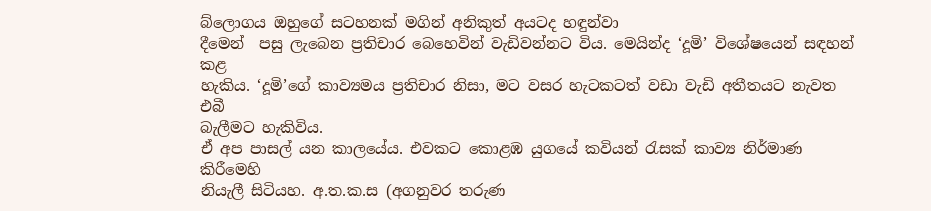බ්ලොගය ඔහුගේ සටහනක් මගින් අනිකුත් අයටද හඳුන්වා
දීමෙන්  පසු ලැබෙන ප්‍රතිචාර බෙහෙවින් වැඩිවන්නට විය. මෙයින්ද ‘දූමි’ විශේෂයෙන් සඳහන් කළ
හැකිය. ‘දූමි’ගේ කාව්‍යමය ප්‍රතිචාර නිසා, මට වසර හැටකටත් වඩා වැඩි අතීතයට නැවත එබී
බැලීමට හැකිවිය.
ඒ අප පාසල් යන කාලයේය. එවකට කොළඹ යුගයේ කවියන් රැසක්‌ කාව්‍ය නිර්මාණ කිරීමෙහි
නියැලී සිටියහ. අ.ත.ක‌.ස (අගනුවර තරුණ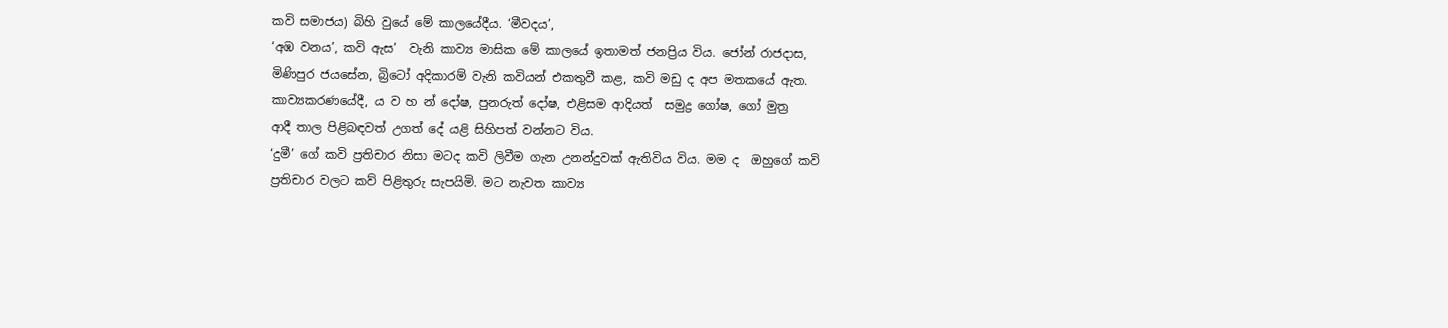කවි සමාජය) බිහි වුයේ මේ කාලයේදීය. ‘මීවදය’,
‘අඹ වනය’, කවි ඇස’  වැනි කාව්‍ය මාසික මේ කාලයේ ඉතාමත් ජනප්‍රිය විය. ජෝන් රාජදාස,
මිණිපුර ජයසේන, බ්‍රිටෝ අදිකාරම් වැනි කවියන් එකතුවී කළ, කවි මඩු ද අප මතකයේ ඇත.
කාව්‍යකරණයේදී, ය ව හ න් දෝෂ, පුනරුත් දෝෂ, එළිසම ආදියත්  සමුද්‍ර ගෝෂ, ගෝ මුත්‍ර
ආදී තාල පිළිබඳවත් උගත් දේ යළි සිහිපත් වන්නට විය.
‘දුමී’ ගේ කවි ප්‍රතිචාර නිසා මටද කවි ලිවීම ගැන උනන්දුවක් ඇතිවිය විය. මම ද  ඔහුගේ කවි
ප්‍රතිචාර වලට කව් පිළිතුරු සැපයිමි. මට නැවත කාව්‍ය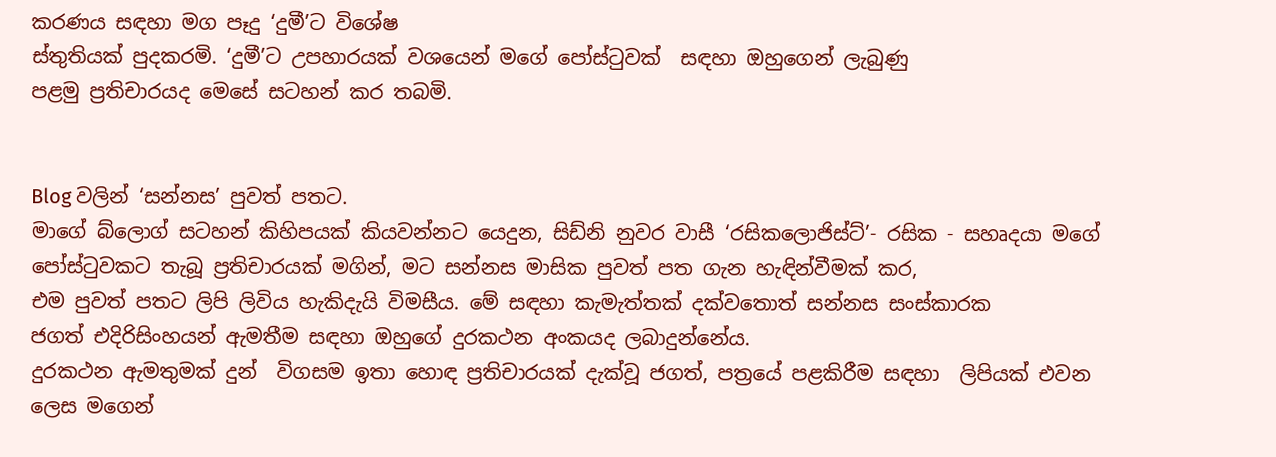කරණය සඳහා මග පෑදු ‘දුමී’ට විශේෂ
ස්තුතියක් පුදකරමි. ‘දුමී’ට උපහාරයක්‌ වශයෙන් මගේ පෝස්ටුවක්  සඳහා ඔහුගෙන් ලැබුණු
පළමු ප්‍රතිචාරයද මෙසේ සටහන් කර තබමි.


Blog වලින් ‘සන්නස’ පුවත් පතට.
මාගේ බ්ලොග් සටහන් කිහිපයක් කියවන්නට යෙදුන, සිඩ්නි නුවර වාසී ‘රසිකලොජිස්ට්’- රසික - සහෘදයා මගේ පෝස්ටුවකට තැබූ ප්‍රතිචාරයක් මගින්, මට සන්නස මාසික පුවත් පත ගැන හැඳින්වීමක් කර,
එම පුවත් පතට ලිපි ලිවිය හැකිදැයි විමසීය. මේ සඳහා කැමැත්තක් දක්වතොත් සන්නස සංස්කාරක
ජගත් එදිරිසිංහයන් ඇමතීම සඳහා ඔහුගේ දුරකථන අංකයද ලබාදුන්නේය.
දුරකථන ඇමතුමක් දුන්  විගසම ඉතා හොඳ ප්‍රතිචාරයක් දැක්වූ ජගත්, පත්‍රයේ පළකිරීම සඳහා  ලිපියක් එවන
ලෙස මගෙන්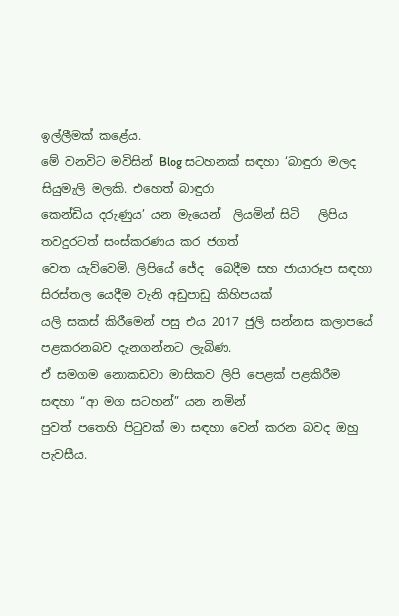ඉල්ලීමක් කළේය.
මේ වනවිට මවිසින් Blog සටහනක් සඳහා ‘බාඳුරා මලද සියුමැලි මලකි. එහෙත් බාඳුරා
කෙන්ඩිය දරුණුය’ යන මැයෙන්  ලියමින් සිටි   ලිපිය තවදුරටත් සංස්කරණය කර ජගත්
වෙත යැව්වෙමි. ලිපියේ ජේද  බෙදීම සහ ජායාරූප සඳහා සිරස්තල යෙදීම වැනි අඩුපාඩු කිහිපයක්
යලි සකස් කිරීමෙන් පසු එය 2017 ජුලි සන්නස කලාපයේ පළකරනබව දැනගන්නට ලැබිණ.
ඒ සමගම නොකඩවා මාසිකව ලිපි පෙළක් පළකිරීම සඳහා “ආ මග සටහන්” යන නමින්
පුවත් පතෙහි පිටුවක් මා සඳහා වෙන් කරන බවද ඔහු පැවසීය.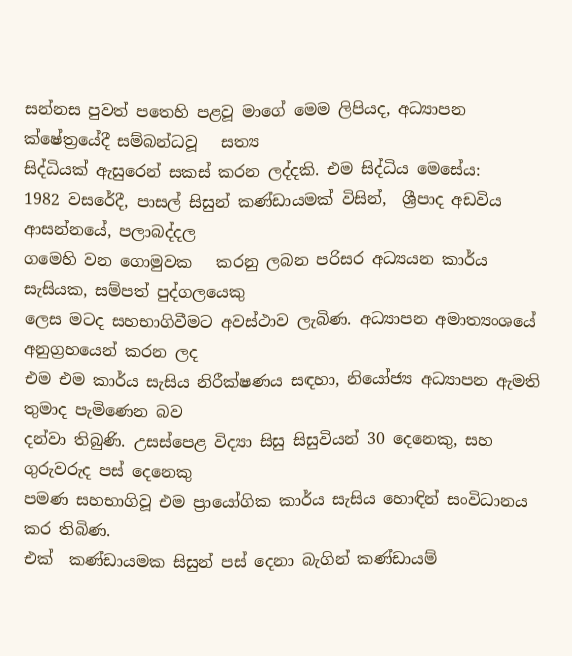සන්නස පුවත් පතෙහි පළවූ මාගේ මෙම ලිපියද, අධ්‍යාපන ක්ෂේත්‍රයේදී සම්බන්ධවූ   සත්‍ය
සිද්ධියක් ඇසුරෙන් සකස් කරන ලද්දකි. එම සිද්ධිය මෙසේය:
1982 වසරේදී, පාසල් සිසුන් කණ්ඩායමක් විසින්,  ශ්‍රීපාද අඩවිය ආසන්නයේ, පලාබද්දල
ගමෙහි වන ගොමුවක   කරනු ලබන පරිසර අධ්‍යයන කාර්ය සැසියක, සම්පත් පුද්ගලයෙකු
ලෙස මටද සහභාගිවීමට අවස්ථාව ලැබිණ. අධ්‍යාපන අමාත්‍යංශයේ අනුග්‍රහයෙන් කරන ලද
එම එම කාර්ය සැසිය නිරීක්ෂණය සඳහා, නියෝජ්‍ය අධ්‍යාපන ඇමති තුමාද පැමිණෙන බව
දන්වා තිබුණි. උසස්පෙළ විද්‍යා සිසු සිසුවියන් 30 දෙනෙකු, සහ ගුරුවරුද පස් දෙනෙකු
පමණ සහභාගිවූ එම ප්‍රායෝගික කාර්ය සැසිය හොඳින් සංවිධානය කර තිබිණ.
එක්  කණ්ඩායමක සිසුන් පස් දෙනා බැගින් කණ්ඩායම්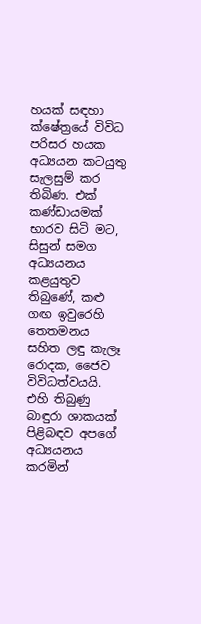හයක් සඳහා ක්ෂේත්‍රයේ විවිධ
පරිසර හයක අධ්‍යයන කටයුතු සැලසුම් කර තිබිණ. එක් කණ්ඩායමක් භාරව සිටි මට,
සිසුන් සමග අධ්‍යයනය කළයුතුව තිබුණේ, කළු ගඟ ඉවුරෙහි තෙතමනය සහිත ලඳු කැලෑ
රොදක, ජෛව විවිධත්වයයි.
එහි තිබුණු බාඳුරා ශාකයක් පිළිබඳව අපගේ අධ්‍යයනය කරමින්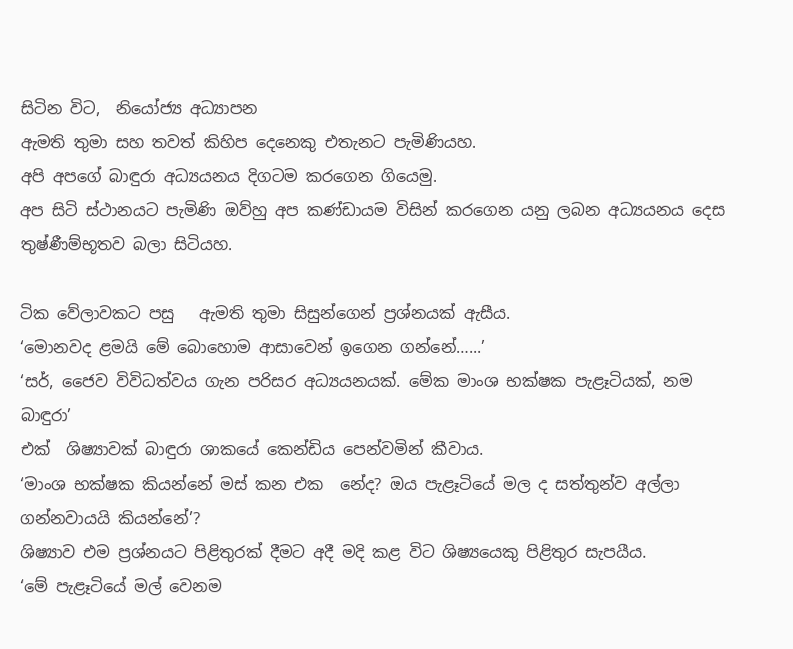සිටින විට,  නියෝජ්‍ය අධ්‍යාපන
ඇමති තුමා සහ තවත් කිහිප දෙනෙකු එතැනට පැමිණියහ.
අපි අපගේ බාඳුරා අධ්‍යයනය දිගටම කරගෙන ගියෙමු.
අප සිටි ස්ථානයට පැමිණි ඔව්හු අප කණ්ඩායම විසින් කරගෙන යනු ලබන අධ්‍යයනය දෙස
තුෂ්ණීම්භූතව බලා සිටියහ.

ටික වේලාවකට පසු   ඇමති තුමා සිසුන්ගෙන් ප්‍රශ්නයක් ඇසීය.
‘මොනවද ළමයි මේ බොහොම ආසාවෙන් ඉගෙන ගන්නේ…...’
‘සර්, ජෛව විවිධත්වය ගැන පරිසර අධ්‍යයනයක්. මේක මාංශ භක්ෂක පැළෑටියක්, නම බාඳුරා’
එක්  ශිෂ්‍යාවක් බාඳුරා ශාකයේ කෙන්ඩිය පෙන්වමින් කීවාය.
‘මාංශ භක්ෂක කියන්නේ මස් කන එක  නේද? ඔය පැළෑටියේ මල ද සත්තුන්ව අල්ලා
ගන්නවායයි කියන්නේ’?
ශිෂ්‍යාව එම ප්‍රශ්නයට පිළිතුරක් දීමට අදී මදි කළ විට ශිෂ්‍යයෙකු පිළිතුර සැපයීය.
‘මේ පැළෑටියේ මල් වෙනම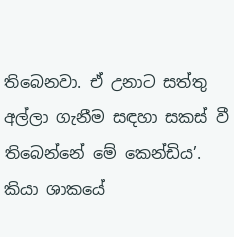තිබෙනවා. ඒ උනාට සත්තු අල්ලා ගැනීම සඳහා සකස් වී
තිබෙන්නේ මේ කෙන්ඩිය’.
කියා ශාකයේ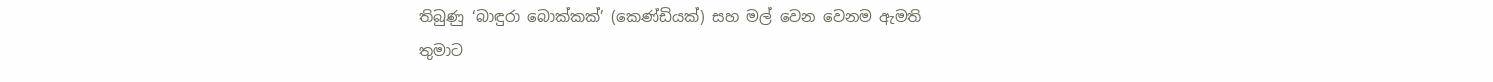තිබුණු ‘බාඳුරා බොක්කක්’ (කෙණ්ඩියක්) සහ මල් වෙන වෙනම ඇමති
තුමාට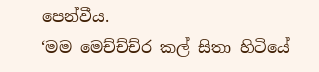පෙන්වීය.
‘මම මෙච්ච්ච්ර කල් සිතා හිටියේ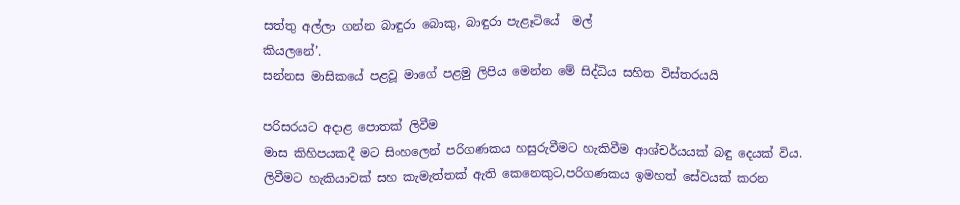සත්තු අල්ලා ගන්න බාඳුරා බොකු, බාඳුරා පැළෑටියේ  මල්
කියලනේ’.
සන්නස මාසිකයේ පළවූ මාගේ පළමු ලිපිය මෙන්න මේ සිද්ධිය සහිත විස්තරයයි

පරිසරයට අදාළ පොතක් ලිවීම
මාස කිහිපයකදී මට සිංහලෙන් පරිගණකය හසුරුවීමට හැකිවීම ආශ්චර්යයක් බඳු දෙයක් විය.
ලිවීමට හැකියාවක් සහ කැමැත්තක් ඇති කෙනෙකුට,පරිගණකය ඉමහත් සේවයක් කරන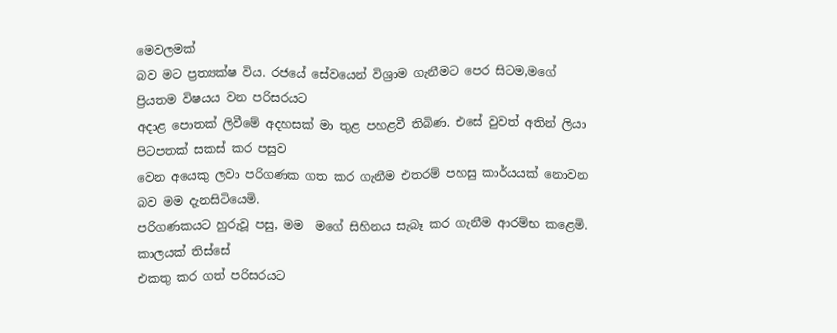මෙවලමක්
බව මට ප්‍රත්‍යක්ෂ විය. රජයේ සේවයෙන් විශ්‍රාම ගැනීමට පෙර සිටම,මගේ ප්‍රියතම විෂයය වන පරිසරයට
අදාළ පොතක් ලිවීමේ අදහසක් මා තුළ පහළවී තිබිණ. එසේ වුවත් අතින් ලියා පිටපතක් සකස් කර පසුව
වෙන අයෙකු ලවා පරිගණක ගත කර ගැනීම එතරම් පහසු කාර්යයක් නොවන බව මම දැනසිටියෙමි.
පරිගණකයට හුරුවූ පසු, මම  මගේ සිහිනය සැබෑ කර ගැනීම ආරම්භ කළෙමි. කාලයක් තිස්සේ
එකතු කර ගත් පරිසරයට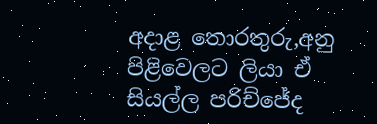අදාළ තොරතුරු,අනු පිළිවෙලට ලියා ඒ සියල්ල පරිච්ජේද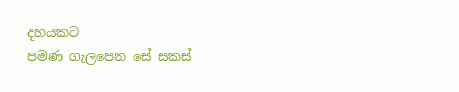දහයකට
පමණ ගැලපෙන සේ සකස්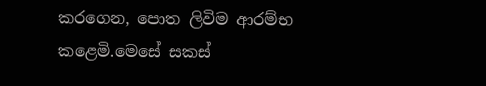කරගෙන, පොත ලිවිම ආරම්භ කළෙමි.මෙසේ සකස්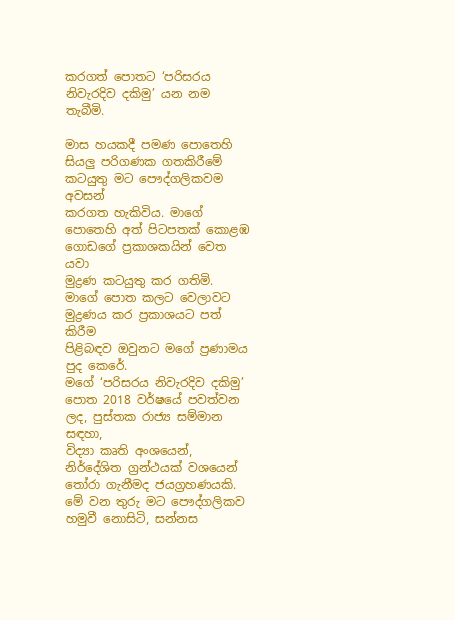කරගත් පොතට ‘පරිසරය නිවැරදිව දකිමු’ යන නම තැබීමි.

මාස හයකදී පමණ පොතෙහි සියලු පරිගණක ගතකිරීමේ කටයුතු මට පෞද්ගලිකවම අවසන්
කරගත හැකිවිය. මාගේ පොතෙහි අත් පිටපතක් කොළඹ ගොඩගේ ප්‍රකාශකයින් වෙත යවා
මුද්‍රණ කටයුතු කර ගතිමි.  මාගේ පොත කලට වෙලාවට මුද්‍රණය කර ප්‍රකාශයට පත් කිරීම
පිළිබඳව ඔවුනට මගේ ප්‍රණාමය පුද කෙරේ.
මගේ ‘පරිසරය නිවැරදිව දකිමු’ පොත 2018 වර්ෂයේ පවත්වන ලද, පුස්තක රාජ්‍ය සම්මාන සඳහා,
විද්‍යා කෘති අංශයෙන්,  නිර්දේශිත ග්‍රන්ථයක් වශයෙන් තෝරා ගැනීමද ජයග්‍රහණයකි.
මේ වන තුරු මට පෞද්ගලිකව හමුවී නොසිටි, සන්නස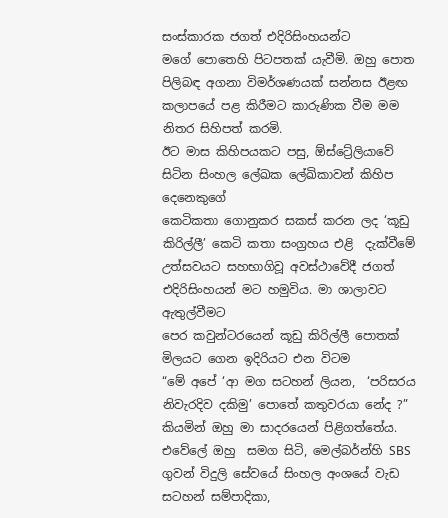සංස්කාරක ජගත් එදිරිසිංහයන්ට
මගේ පොතෙහි පිටපතක් යැවීමි. ඔහු පොත  පිලිබඳ අගනා විමර්ශණයක් සන්නස ඊළඟ
කලාපයේ පළ කිරීමට කාරුණික වීම මම නිතර සිහිපත් කරමි.
ඊට මාස කිහිපයකට පසු, ඕස්ට්‍රේලියාවේ සිටින සිංහල ලේඛක ලේඛිකාවන් කිහිප දෙනෙකුගේ
කෙටිකතා ගොනුකර සකස් කරන ලද ‘කූඩු කිරිල්ලී’ කෙටි කතා සංග්‍රහය එළි  දැක්වීමේ
උත්සවයට සහභාගිවූ අවස්ථාවේදී ජගත් එදිරිසිංහයන් මට හමුවිය. මා ශාලාවට ඇතුල්වීමට
පෙර කවුන්ටරයෙන් කූඩු කිරිල්ලී පොතක් මිලයට ගෙන ඉදිරියට එන විටම
“මේ අපේ ‘ආ මග සටහන් ලියන,  ‘පරිසරය නිවැරදිව දකිමු’ පොතේ කතුවරයා නේද ?”
කියමින් ඔහු මා සාදරයෙන් පිළිගත්තේය. එවේලේ ඔහු  සමග සිටි, මෙල්බර්න්හි SBS
ගුවන් විදුලි සේවයේ සිංහල අංශයේ වැඩ සටහන් සම්පාදිකා,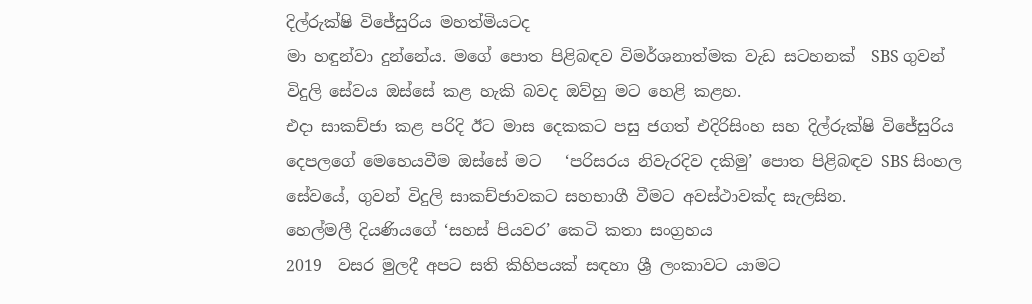දිල්රුක්ෂි විජේසුරිය මහත්මියටද
මා හඳුන්වා දුන්නේය. මගේ පොත පිළිබඳව විමර්ශනාත්මක වැඩ සටහනක්  SBS ගුවන්
විදුලි සේවය ඔස්සේ කළ හැකි බවද ඔව්හු මට හෙළි කළහ.
එදා සාකච්ජා කළ පරිදි ඊට මාස දෙකකට පසු ජගත් එදිරිසිංහ සහ දිල්රුක්ෂි විජේසුරිය
දෙපලගේ මෙහෙයවීම ඔස්සේ මට   ‘පරිසරය නිවැරදිව දකිමු’ පොත පිළිබඳව SBS සිංහල
සේවයේ, ගුවන් විදුලි සාකච්ජාවකට සහභාගී වීමට අවස්ථාවක්ද සැලසින.
හෙල්මලී දියණියගේ ‘සහස් පියවර’ කෙටි කතා සංග්‍රහය
2019  වසර මුලදී අපට සති කිහිපයක් සඳහා ශ්‍රී ලංකාවට යාමට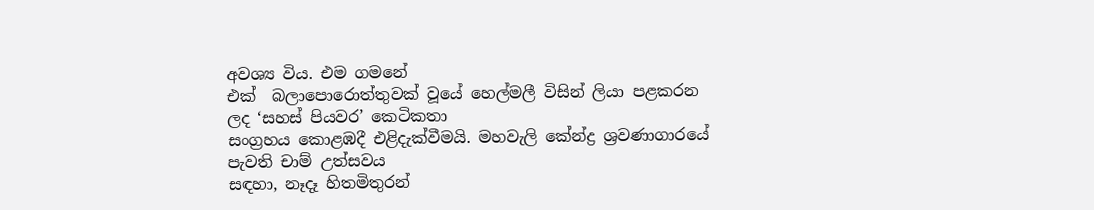අවශ්‍ය විය. එම ගමනේ
එක්  බලාපොරොත්තුවක් වූයේ හෙල්මලී විසින් ලියා පළකරන ලද ‘සහස් පියවර’ කෙටිකතා
සංග්‍රහය කොළඹදී එළිදැක්වීමයි. මහවැලි කේන්ද්‍ර ශ්‍රවණාගාරයේ  පැවති චාම් උත්සවය
සඳහා, නෑදෑ හිතමිතුරන්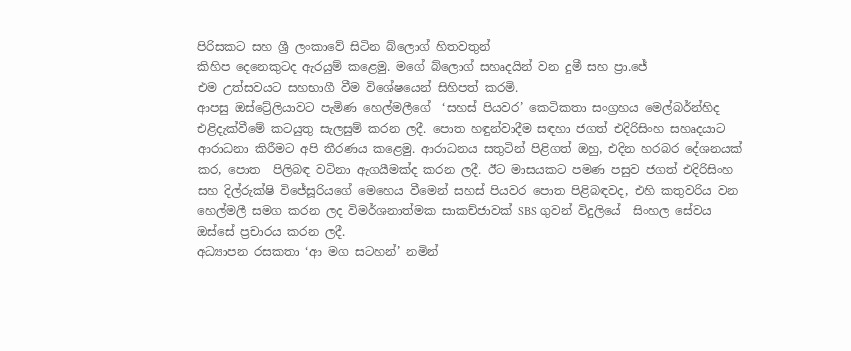පිරිසකට සහ ශ්‍රී ලංකාවේ සිටින බ්ලොග් හිතවතුන්
කිහිප දෙනෙකුටද ඇරයුම් කළෙමු. මගේ බ්ලොග් සහෘදයින් වන දුමී සහ ප්‍රා.ජේ
එම උත්සවයට සහභාගී වීම විශේෂයෙන් සිහිපත් කරමි.
ආපසු ඔස්ට්‍රේලියාවට පැමිණ හෙල්මලීගේ  ‘සහස් පියවර’ කෙටිකතා සංග්‍රහය මෙල්බර්න්හිද
එළිදැක්වීමේ කටයුතු සැලසුම් කරන ලදී. පොත හඳුන්වාදීම සඳහා ජගත් එදිරිසිංහ සහෘදයාට
ආරාධනා කිරීමට අපි තීරණය කළෙමු. ආරාධනය සතුටින් පිළිගත් ඔහු, එදින හරබර දේශනයක්
කර, පොත  පිලිබඳ වටිනා ඇගයීමක්ද කරන ලදී. ඊට මාසයකට පමණ පසුව ජගත් එදිරිසිංහ
සහ දිල්රුක්ෂි විජේසූරියගේ මෙහෙය වීමෙන් සහස් පියවර පොත පිළිබඳවද, එහි කතුවරිය වන
හෙල්මලී සමග කරන ලද විමර්ශනාත්මක සාකච්ජාවක් SBS ගුවන් විදුලියේ  සිංහල සේවය
ඔස්සේ ප්‍රචාරය කරන ලදී.
අධ්‍යාපන රසකතා ‘ආ මග සටහන්’ නමින්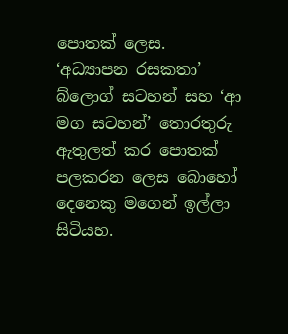පොතක් ලෙස.
‘අධ්‍යාපන රසකතා’ බ්ලොග් සටහන් සහ ‘ආ මග සටහන්’ තොරතුරු ඇතුලත් කර පොතක්
පලකරන ලෙස බොහෝ දෙනෙකු මගෙන් ඉල්ලා සිටියහ.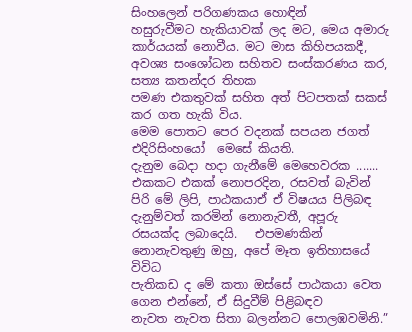සිංහලෙන් පරිගණකය හොඳින්
හසුරුවීමට හැකියාවක් ලද මට, මෙය අමාරු කාර්යයක් නොවීය. මට මාස කිහිපයකදී,
අවශ්‍ය සංශෝධන සහිතව සංස්කරණය කර, සත්‍ය කතන්දර තිහක
පමණ එකතුවක් සහිත අත් පිටපතක් සකස් කර ගත හැකි විය.
මෙම පොතට පෙර වදනක් සපයන ජගත් එදිරිසිංහයෝ  මෙසේ කියති.
දැනුම බෙදා හදා ගැනීමේ මෙහෙවරක .......  එකකට එකක් නොපරදින, රසවත් බැවින්
පිරි මේ ලිපි, පාඨකයාඒ ඒ විෂයය පිලිබඳ දැනුම්වත් කරමින් නොනැවතී, අපූරු
රසයක්ද ලබාදෙයි.   එපමණකින් නොනැවතුණු ඔහු, අපේ මෑත ඉතිහාසයේ විවිධ
පැතිකඩ ද මේ කතා ඔස්සේ පාඨකයා වෙත ගෙන එන්නේ, ඒ සිදුවීම් පිළිබඳව
නැවත නැවත සිතා බලන්නට පොලඹවමිනි.”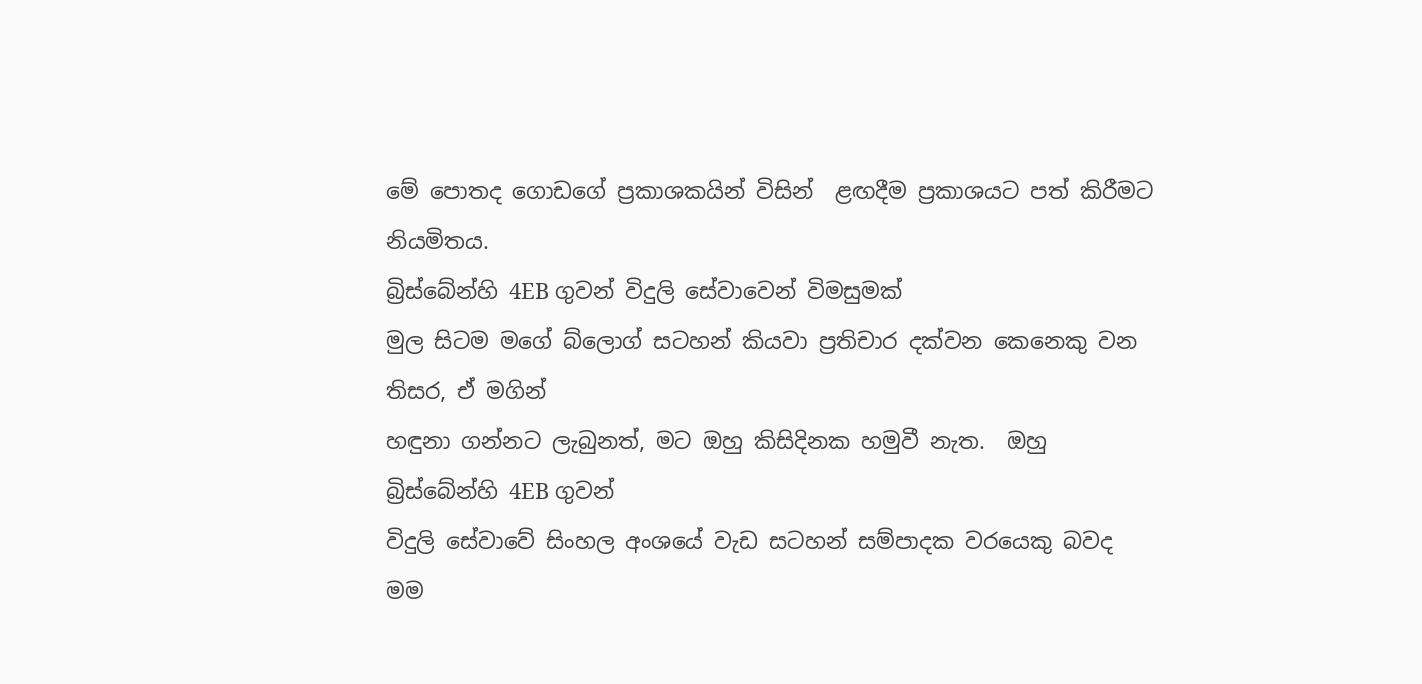මේ පොතද ගොඩගේ ප්‍රකාශකයින් විසින්  ළඟදීම ප්‍රකාශයට පත් කිරීමට නියමිතය.
බ්‍රිස්බේන්හි 4EB ගුවන් විදුලි සේවාවෙන් විමසුමක්
මුල සිටම මගේ බ්ලොග් සටහන් කියවා ප්‍රතිචාර දක්වන කෙනෙකු වන  තිසර, ඒ මගින්
හඳුනා ගන්නට ලැබුනත්, මට ඔහු කිසිදිනක හමුවී නැත.  ඔහු බ්‍රිස්බේන්හි 4EB ගුවන්
විදුලි සේවාවේ සිංහල අංශයේ වැඩ සටහන් සම්පාදක වරයෙකු බවද  මම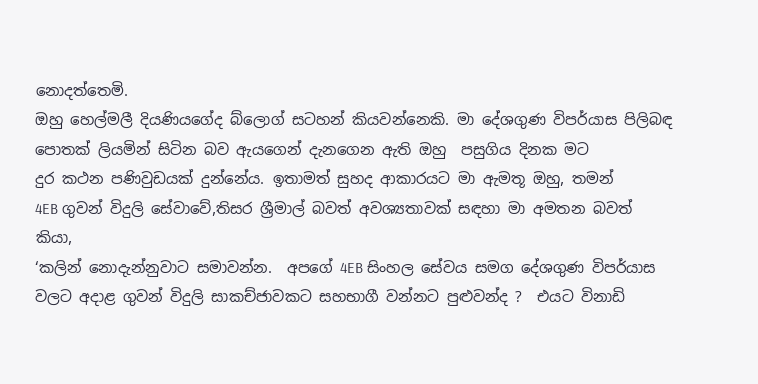නොදත්තෙමි.
ඔහු හෙල්මලී දියණියගේද බ්ලොග් සටහන් කියවන්නෙකි. මා දේශගුණ විපර්යාස පිලිබඳ
පොතක් ලියමින් සිටින බව ඇයගෙන් දැනගෙන ඇති ඔහු  පසුගිය දිනක මට
දුර කථන පණිවුඩයක් දුන්නේය. ඉතාමත් සුහද ආකාරයට මා ඇමතූ ඔහු, තමන්
4EB ගුවන් විදුලි සේවාවේ,තිසර ශ්‍රීමාල් බවත් අවශ්‍යතාවක් සඳහා මා අමතන බවත්
කියා,
‘කලින් නොදැන්නුවාට සමාවන්න.  අපගේ 4EB සිංහල සේවය සමග දේශගුණ විපර්යාස
වලට අදාළ ගුවන් විදුලි සාකච්ජාවකට සහභාගී වන්නට පුළුවන්ද ?  එයට විනාඩි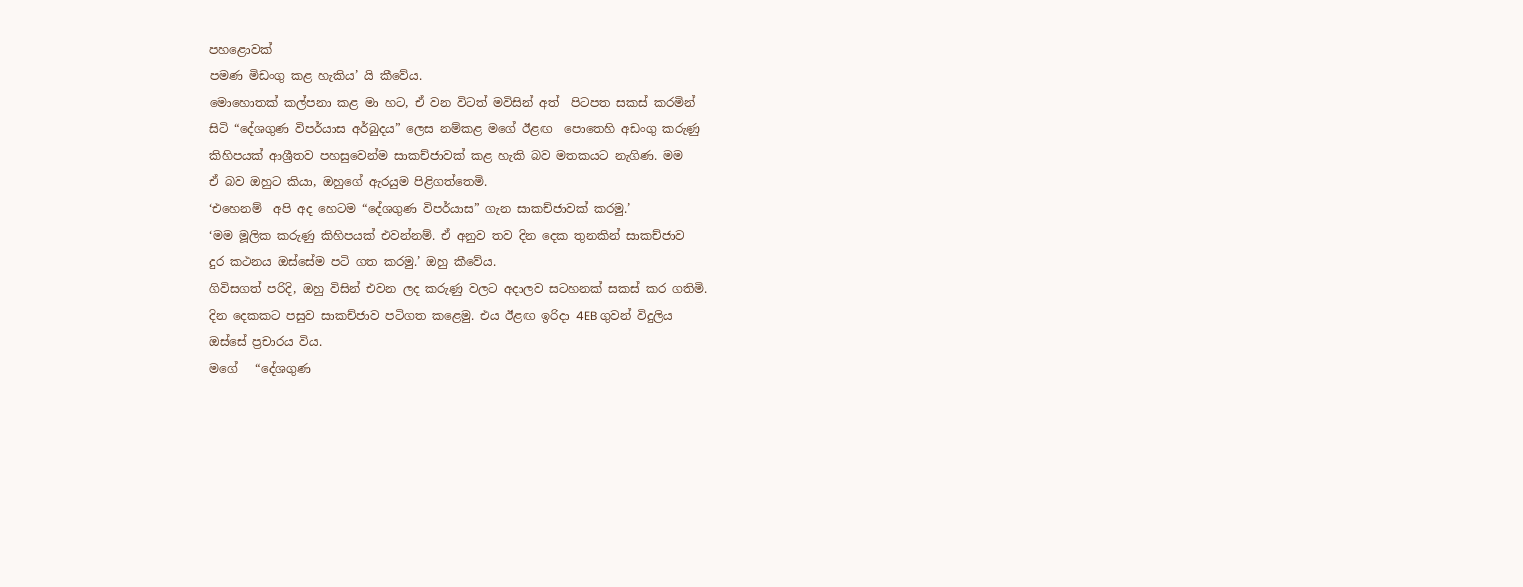පහළොවක්
පමණ මිඩංගු කළ හැකිය’ යි කීවේය.
මොහොතක් කල්පනා කළ මා හට, ඒ වන විටත් මවිසින් අත්  පිටපත සකස් කරමින්
සිටි “දේශගුණ විපර්යාස අර්බුදය” ලෙස නම්කළ මගේ ඊළඟ  පොතෙහි අඩංගු කරුණු
කිහිපයක් ආශ්‍රීතව පහසුවෙන්ම සාකච්ජාවක් කළ හැකි බව මතකයට නැගිණ. මම
ඒ බව ඔහුට කියා, ඔහුගේ ඇරයුම පිළිගත්තෙමි.
‘එහෙනම්  අපි අද හෙටම “දේශගුණ විපර්යාස” ගැන සාකච්ජාවක් කරමු.’
‘මම මූලික කරුණු කිහිපයක් එවන්නම්. ඒ අනුව තව දින දෙක තුනකින් සාකච්ජාව
දුර කථනය ඔස්සේම පටි ගත කරමු.’ ඔහු කීවේය.
ගිවිසගත් පරිදි, ඔහු විසින් එවන ලද කරුණු වලට අදාලව සටහනක් සකස් කර ගතිමි.
දින දෙකකට පසුව සාකච්ජාව පටිගත කළෙමු. එය ඊළඟ ඉරිදා 4EB ගුවන් විදුලිය
ඔස්සේ ප්‍රචාරය විය.
මගේ   “දේශගුණ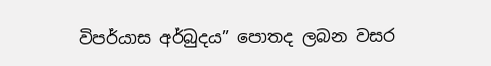විපර්යාස අර්බුදය” පොතද ලබන වසර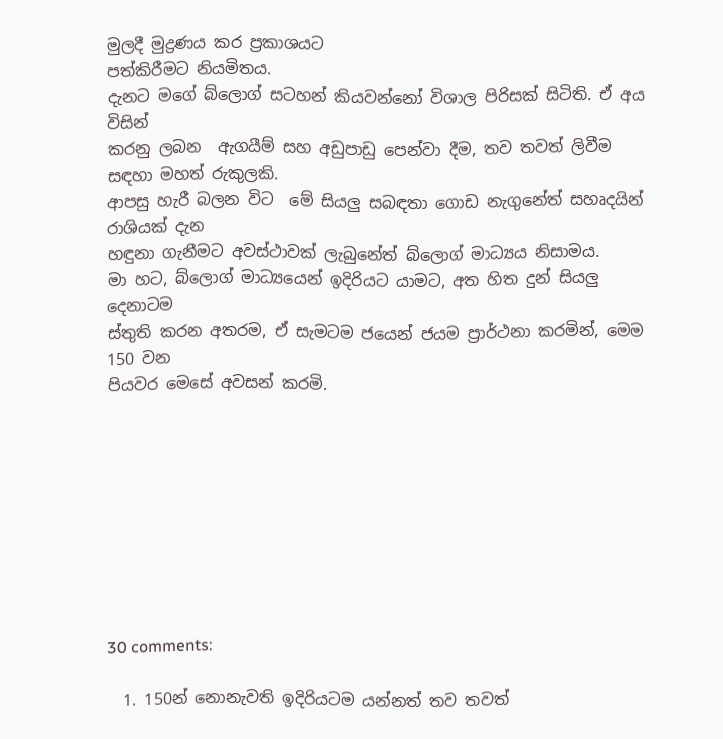මුලදී මුද්‍රණය කර ප්‍රකාශයට
පත්කිරීමට නියමිතය.
දැනට මගේ බ්ලොග් සටහන් කියවන්නෝ විශාල පිරිසක් සිටිති. ඒ අය විසින්
කරනු ලබන  ඇගයීම් සහ අඩුපාඩු පෙන්වා දීම, තව තවත් ලිවීම සඳහා මහත් රුකුලකි.
ආපසු හැරී බලන විට  මේ සියලු සබඳතා ගොඩ නැගුනේත් සහෘදයින් රාශියක් දැන
හඳුනා ගැනීමට අවස්ථාවක් ලැබුනේත් බ්ලොග් මාධ්‍යය නිසාමය.
මා හට, බ්ලොග් මාධ්‍යයෙන් ඉදිරියට යාමට, අත හිත දුන් සියලු දෙනාටම
ස්තුති කරන අතරම, ඒ සැමටම ජයෙන් ජයම ප්‍රාර්ථනා කරමින්, මෙම 150 වන
පියවර මෙසේ අවසන් කරමි.









30 comments:

  1. 150න් නොනැවති ඉදිරියටම යන්නත් තව තවත්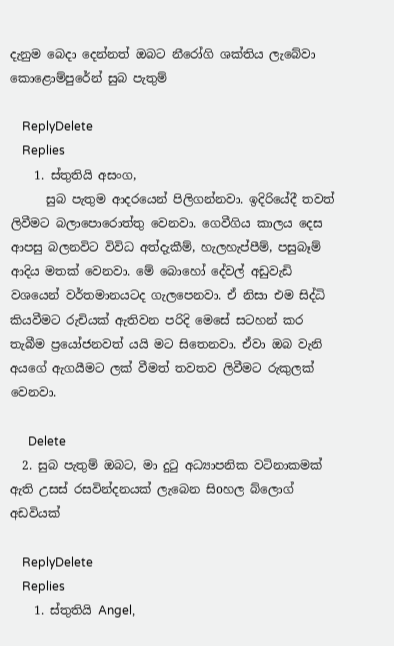දැනුම බෙදා දෙන්නත් ඔබට නීරෝගි ශක්තිය ලැබේවා කොළොම්පුරේන් සුබ පැතුම්

    ReplyDelete
    Replies
    1. ස්තුතියි අසංග,
      සුබ පැතුම ආදරයෙන් පිලිගන්නවා. ඉදිරියේදී තවත් ලිවීමට බලාපොරොත්තු වෙනවා. ගෙවීගිය කාලය දෙස ආපසු බලනවිට විවිධ අත්දැකීම්, හැලහැප්පීම්, පසුබෑම් ආදිය මතක් වෙනවා. මේ බොහෝ දේවල් අඩුවැඩි වශයෙන් වර්තමානයටද ගැලපෙනවා. ඒ නිසා එම සිද්ධි කියවීමට රුචියක් ඇතිවන පරිදි මෙසේ සටහන් කර තැබීම ප්‍රයෝජනවත් යයි මට සිතෙනවා. ඒවා ඔබ වැනි අයගේ ඇගයීමට ලක් වීමත් තවතව ලිවීමට රුකුලක් වෙනවා.

      Delete
  2. සුබ පැතුම් ඔබට, මා දුටු අධ්‍යාපනික වටිනාකමක් ඇති උසස් රසවින්දනයක් ලැබෙන සිoහල බ්ලොග් අඩවියක්

    ReplyDelete
    Replies
    1. ස්තුතියි Angel,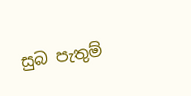සුබ පැතුම්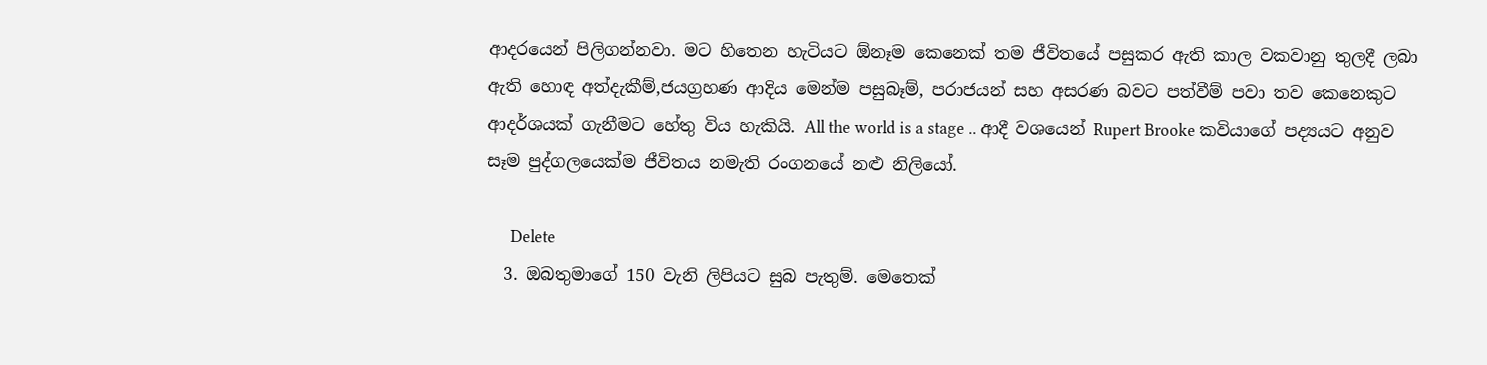ආදරයෙන් පිලිගන්නවා. මට හිතෙන හැටියට ඕනෑම කෙනෙක් තම ජීවිතයේ පසුකර ඇති කාල වකවානු තුලදී ලබා ඇති හොඳ අත්දැකීම්,ජයග්‍රහණ ආදිය මෙන්ම පසුබෑම්, පරාජයන් සහ අසරණ බවට පත්වීම් පවා තව කෙනෙකුට ආදර්ශයක් ගැනීමට හේතු විය හැකියි. All the world is a stage .. ආදී වශයෙන් Rupert Brooke කවියාගේ පද්‍යයට අනුව සෑම පුද්ගලයෙක්ම ජීවිතය නමැති රංගනයේ නළු නිලියෝ.

      Delete
  3. ඔබතුමාගේ 150 වැනි ලිපියට සුබ පැතුම්. මෙතෙක්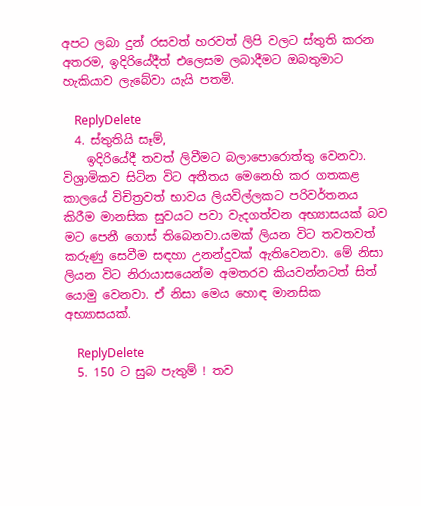අපට ලබා දුන් රසවත් හරවත් ලිපි වලට ස්තුති කරන අතරම, ඉදිරියේදීත් එලෙසම ලබාදීමට ඔබතුමාට හැකියාව ලැබේවා යැයි පතමි.

    ReplyDelete
  4. ස්තුතියි සෑම්,
    ඉදිරියේදී තවත් ලිවීමට බලාපොරොත්තු වෙනවා. විශ්‍රාමිකව සිටින විට අතීතය මෙනෙහි කර ගතකළ කාලයේ විචිත්‍රවත් භාවය ලියවිල්ලකට පරිවර්තනය කිරීම මානසික සුවයට පවා වැදගත්වන අභ්‍යාසයක් බව මට පෙනී ගොස් තිබෙනවා.යමක් ලියන විට තවතවත් කරුණු සෙවීම සඳහා උනන්දුවක් ඇතිවෙනවා. මේ නිසා ලියන විට නිරායාසයෙන්ම අමතරව කියවන්නටත් සිත් යොමු වෙනවා. ඒ නිසා මෙය හොඳ මානසික අභ්‍යාසයක්.

    ReplyDelete
  5. 150 ට සුබ පැතුම් ! තව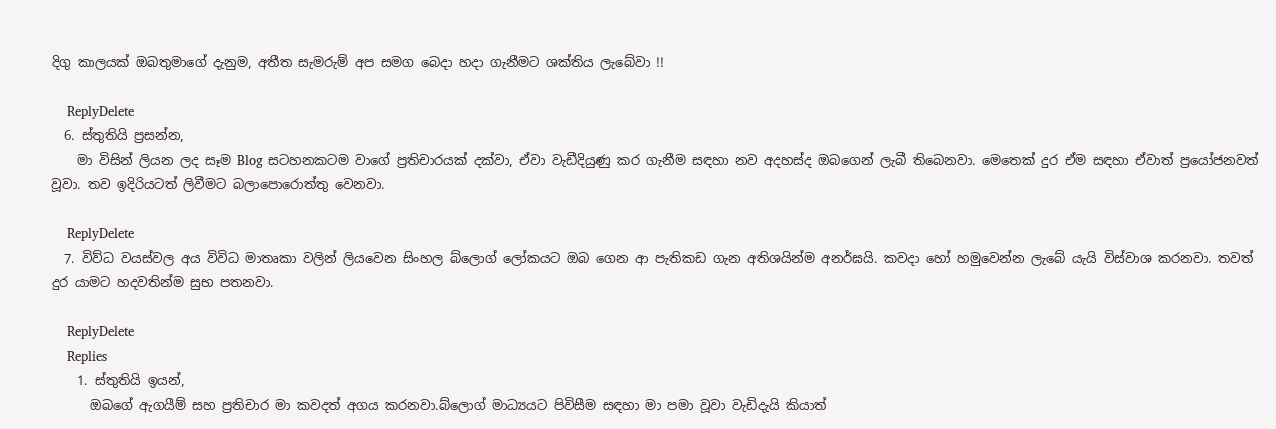දිගු කාලයක් ඔබතුමාගේ දැනුම, අතීත සැමරුම් අප සමග බෙදා හදා ගැනීමට ශක්තිය ලැබේවා !!

    ReplyDelete
  6. ස්තුතියි ප්‍රසන්න,
    මා විසින් ලියන ලද සෑම Blog සටහනකටම වාගේ ප්‍රතිචාරයක් දක්වා, ඒවා වැඩීදියුණු කර ගැනීම සඳහා නව අදහස්ද ඔබගෙන් ලැබී තිබෙනවා. මෙතෙක් දුර ඒම සඳහා ඒවාත් ප්‍රයෝජනවත් වූවා. තව ඉදිරියටත් ලිවීමට බලාපොරොත්තු වෙනවා.

    ReplyDelete
  7. විව්ධ වයස්වල අය විවිධ මාතෘකා වලින් ලියවෙන සිංහල බ්ලොග් ලෝකයට ඔබ ගෙන ආ පැතිකඩ ගැන අතිශයින්ම අනර්ඝයි. කවදා හෝ හමුවෙන්න ලැබේ යැයි විස්වාශ කරනවා. තවත් දුර යාමට හදවතින්ම සුභ පතනවා.

    ReplyDelete
    Replies
    1. ස්තුතියි ඉයන්,
      ඔබගේ ඇගයීම් සහ ප්‍රතිචාර මා කවදත් අගය කරනවා.බ්ලොග් මාධ්‍යයට පිවිසීම සඳහා මා පමා වූවා වැඩිදැයි කියාත්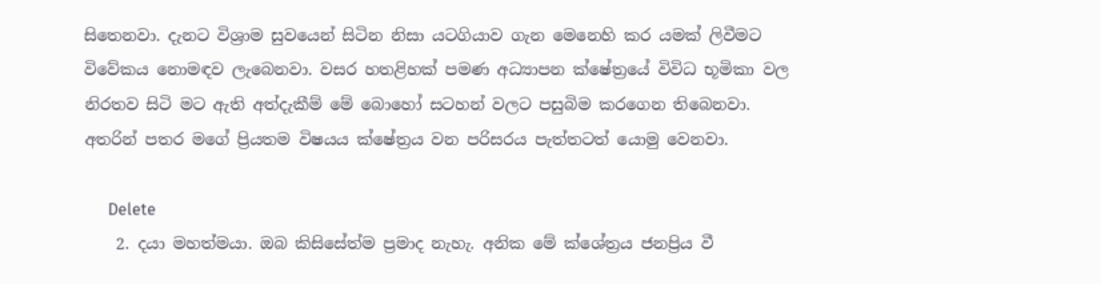සිතෙනවා. දැනට විශ්‍රාම සුවයෙන් සිටින නිසා යටගියාව ගැන මෙනෙහි කර යමක් ලිවීමට විවේකය නොමඳව ලැබෙනවා. වසර හතළිහක් පමණ අධ්‍යාපන ක්ෂේත්‍රයේ විවිධ භූමිකා වල නිරතව සිටි මට ඇති අත්දැකීම් මේ බොහෝ සටහන් වලට පසුබිම කරගෙන තිබෙනවා. අතරින් පතර මගේ ප්‍රියතම විෂයය ක්ෂේත්‍රය වන පරිසරය පැත්තටත් යොමු වෙනවා.

      Delete
    2. දයා මහත්මයා. ඔබ කිසිසේත්ම ප්‍රමාද නැහැ. අනික මේ ක්ශේත්‍රය ජනප්‍රිය වී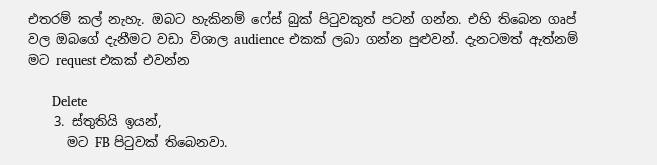එතරම් කල් නැහැ. ඔබට හැකිනම් ෆේස් බුක් පිටුවකුත් පටන් ගන්න. එහි තිබෙන ගෘප් වල ඔබගේ දැනීමට වඩා විශාල audience එකක් ලබා ගන්න පුළුවන්. දැනටමත් ඇත්නම් මට request එකක් එවන්න

      Delete
    3. ස්තුතියි ඉයන්,
      මට FB පිටුවක් තිබෙනවා.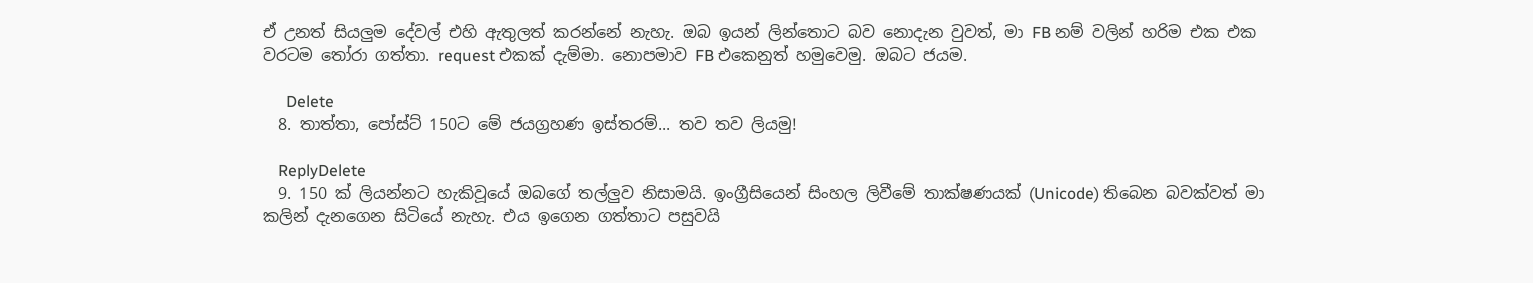ඒ උනත් සියලුම දේවල් එහි ඇතුලත් කරන්නේ නැහැ. ඔබ ඉයන් ලින්තොට බව නොදැන වුවත්, මා FB නම් වලින් හරිම එක එක වරටම තෝරා ගත්තා. request එකක් දැම්මා. නොපමාව FB එකෙනුත් හමුවෙමු. ඔබට ජයම.

      Delete
  8. තාත්තා, පෝස්ට් 150ට මේ ජයග්‍රහණ ඉස්තරම්... තව තව ලියමු!

    ReplyDelete
  9. 150 ක් ලියන්නට හැකිවූයේ ඔබගේ තල්ලුව නිසාමයි. ඉංග්‍රීසියෙන් සිංහල ලිවීමේ තාක්ෂණයක් (Unicode) තිබෙන බවක්වත් මා කලින් දැනගෙන සිටියේ නැහැ. එය ඉගෙන ගත්තාට පසුවයි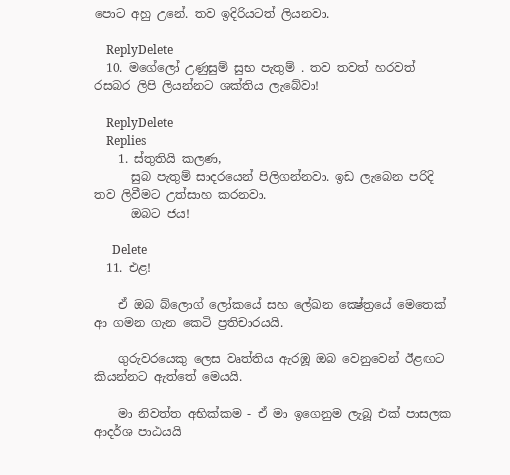පොට අහු උනේ. තව ඉදිරියටත් ලියනවා.

    ReplyDelete
  10. මගේලෝ උණුසුම් සුභ පැතුම් . තව තවත් හරවත් රසබර ලිපි ලියන්නට ශක්‌තිය ලැබේවා!

    ReplyDelete
    Replies
    1. ස්තුතියි කලණ,
      සුබ පැතුම් සාදරයෙන් පිලිගන්නවා. ඉඩ ලැබෙන පරිදි තව ලිවීමට උත්සාහ කරනවා.
      ඔබට ජය!

      Delete
  11. එළ!

    ඒ ඔබ බ්ලොග් ලෝකයේ සහ ලේඛන ක්‍ෂේත්‍රයේ මෙතෙක් ආ ගමන ගැන කෙටි ප්‍රතිචාරයයි.

    ගුරුවරයෙකු ලෙස වෘත්තිය ඇරඹූ ඔබ වෙනුවෙන් ඊළඟට කියන්නට ඇත්තේ මෙයයි.

    මා නිවත්ත අභික්කම - ඒ මා ඉගෙනුම ලැබූ එක් පාසලක ආදර්ශ පාඨයයි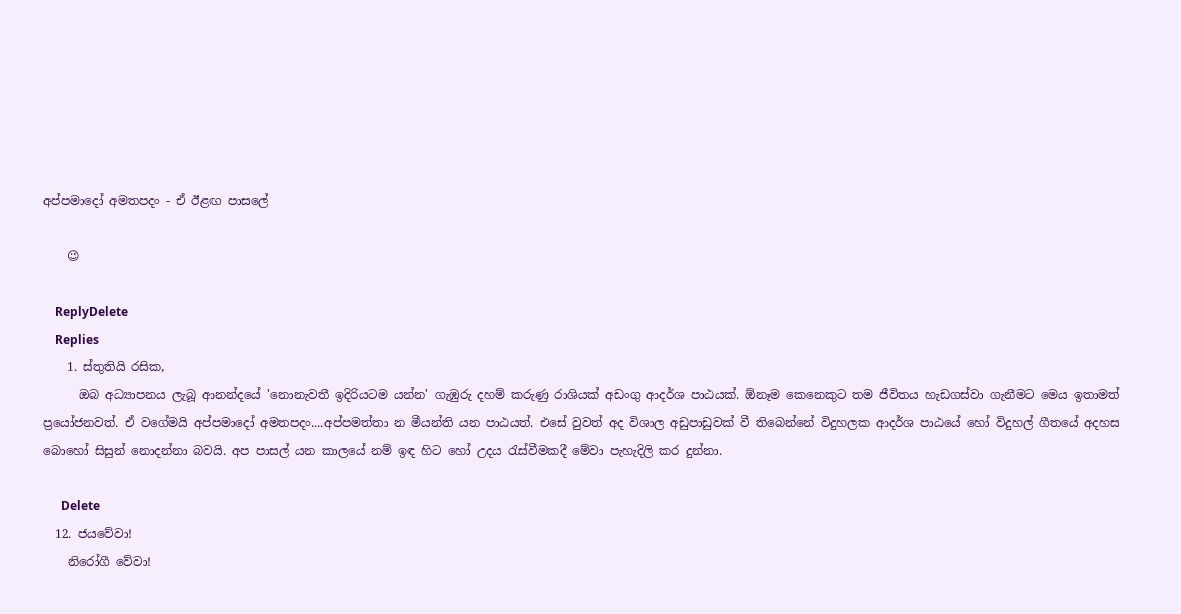අප්පමාදෝ අමතපදං - ඒ ඊළඟ පාසලේ

    😉

    ReplyDelete
    Replies
    1. ස්තුතියි රසික,
      ඔබ අධ්‍යාපනය ලැබූ ආනන්දයේ 'නොනැවතී ඉදිරියටම යන්න' ගැඹුරු දහම් කරුණු රාශියක් අඩංගු ආදර්ශ පාඨයක්. ඕනෑම කෙනෙකුට තම ජීවිතය හැඩගස්වා ගැනීමට මෙය ඉතාමත් ප්‍රයෝජනවත්. ඒ වගේමයි අප්පමාදෝ අමතපදං....අප්පමත්තා න මීයන්ති යන පාඨයත්. එසේ වුවත් අද විශාල අඩුපාඩුවක් වී තිබෙන්නේ විදුහලක ආදර්ශ පාඨයේ හෝ විදුහල් ගීතයේ අදහස බොහෝ සිසුන් නොදන්නා බවයි. අප පාසල් යන කාලයේ නම් ඉඳ හිට හෝ උදය රැස්වීමකදී මේවා පැහැදිලි කර දුන්නා.

      Delete
  12. ජයවේවා!
    නිරෝගී වේවා!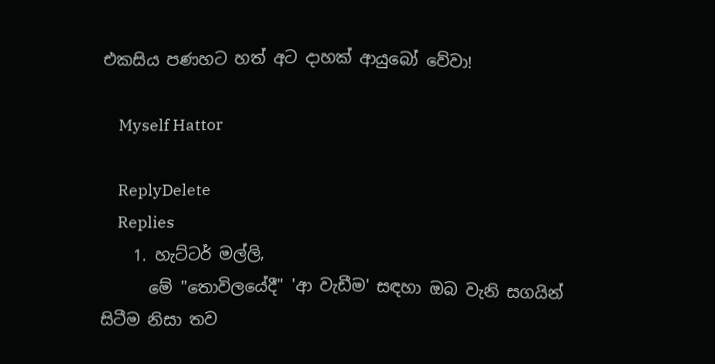එකසිය පණහට හත් අට දාහක් ආයුබෝ වේවා!

    Myself Hattor

    ReplyDelete
    Replies
    1. හැට්ටර් මල්ලි,
      මේ "තොවිලයේදී" 'ආ වැඩීම' සඳහා ඔබ වැනි සගයින් සිටීම නිසා තව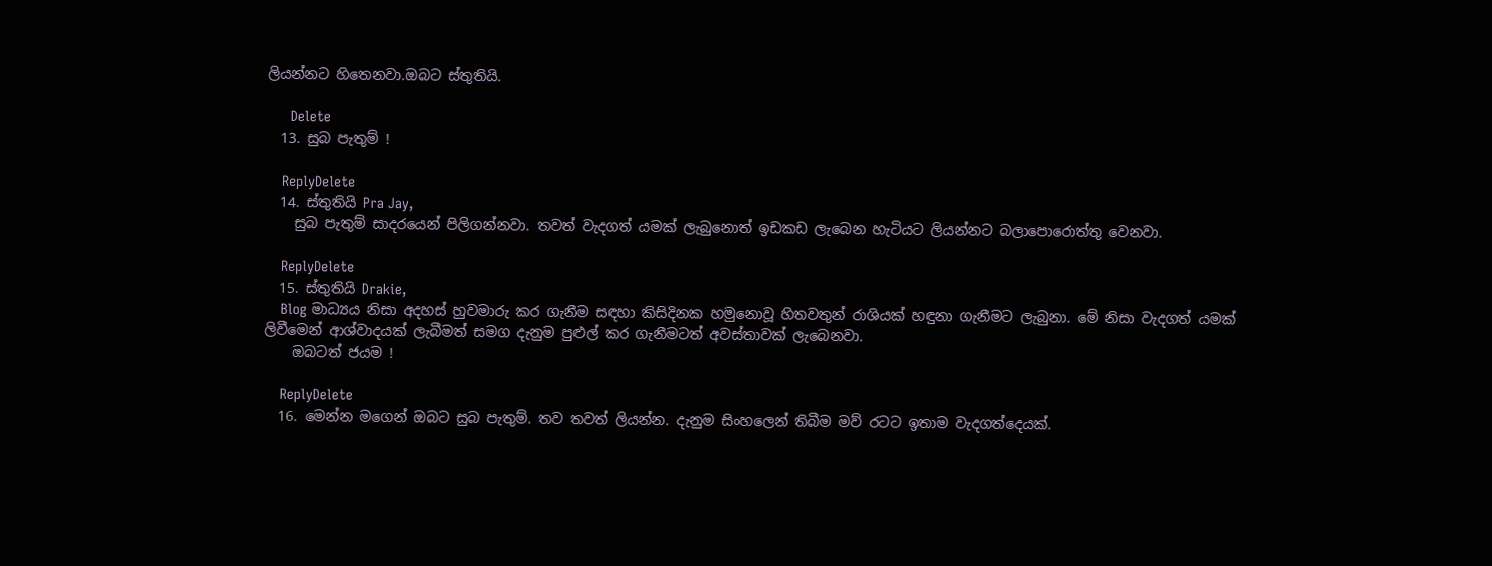ලියන්නට හිතෙනවා.ඔබට ස්තුතියි.

      Delete
  13. සුබ පැතුම් !

    ReplyDelete
  14. ස්තුතියි Pra Jay,
    සුබ පැතුම් සාදරයෙන් පිලිගන්නවා. තවත් වැදගත් යමක් ලැබුනොත් ඉඩකඩ ලැබෙන හැටියට ලියන්නට බලාපොරොත්තු වෙනවා.

    ReplyDelete
  15. ස්තුතියි Drakie,
    Blog මාධ්‍යය නිසා අදහස් හුවමාරු කර ගැනීම සඳහා කිසිදිනක හමුනොවූ හිතවතුන් රාශියක් හඳුනා ගැනීමට ලැබුනා. මේ නිසා වැදගත් යමක් ලිවීමෙන් ආශ්වාදයක් ලැබීමත් සමග දැනුම පුළුල් කර ගැනීමටත් අවස්තාවක් ලැබෙනවා.
    ඔබටත් ජයම !

    ReplyDelete
  16. මෙන්න මගෙන් ඔබට සුබ පැතුම්. තව තවත් ලියන්න. දැනුම සිංහලෙන් තිබීම මව් රටට ඉතාම වැදගත්දෙයක්.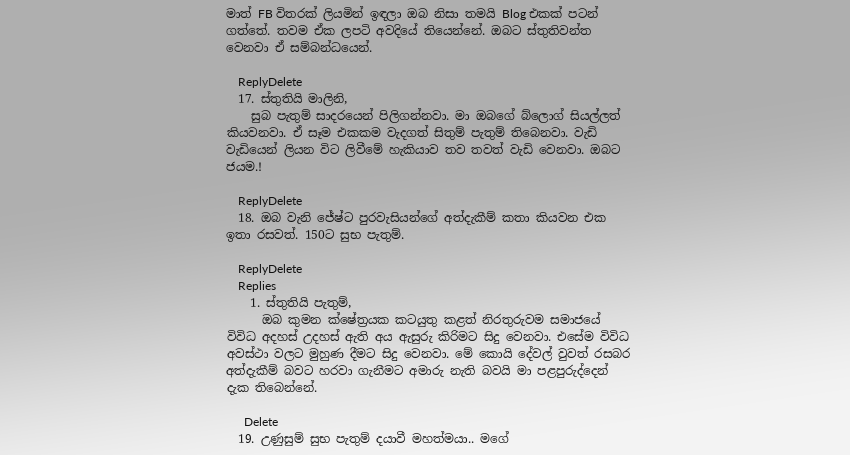මාත් FB විතරක් ලියමින් ඉඳලා ඔබ නිසා තමයි Blog එකක් පටන් ගත්තේ. තවම ඒක ලපටි අවදියේ තියෙන්නේ. ඔබට ස්තුතිවන්ත වෙනවා ඒ සම්බන්ධයෙන්.

    ReplyDelete
  17. ස්තුතියි මාලිනි,
    සුබ පැතුම් සාදරයෙන් පිලිගන්නවා. මා ඔබගේ බ්ලොග් සියල්ලත් කියවනවා. ඒ සෑම එකකම වැදගත් සිතුම් පැතුම් තිබෙනවා. වැඩි වැඩියෙන් ලියන විට ලිවීමේ හැකියාව තව තවත් වැඩි වෙනවා. ඔබට ජයම.!

    ReplyDelete
  18. ඔබ වැනි ජේෂ්ට පුරවැසියන්ගේ අත්දැකීම් කතා කියවන එක ඉතා රසවත්. 150ට සුභ පැතුම්.

    ReplyDelete
    Replies
    1. ස්තුතියි පැතුම්,
      ඔබ කුමන ක්ෂේත්‍රයක කටයුතු කළත් නිරතුරුවම සමාජයේ විවිධ අදහස් උදහස් ඇති අය ඇසුරු කිරිමට සිදු වෙනවා. එසේම විවිධ අවස්ථා වලට මුහුණ දීමට සිදු වෙනවා. මේ කොයි දේවල් වුවත් රසබර අත්දැකීම් බවට හරවා ගැනීමට අමාරු නැති බවයි මා පළපුරුද්දෙන් දැක තිබෙන්නේ.

      Delete
  19. උණුසුම් සුභ පැතුම් දයාවී මහත්මයා.. මගේ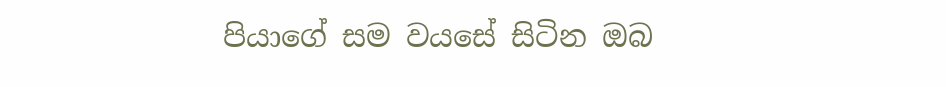පියාගේ සම වයසේ සිටින ඔබ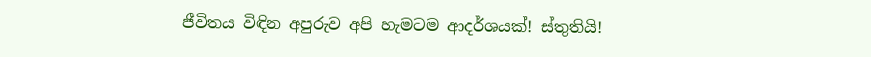ජීවිතය විඳින අපුරුව අපි හැමටම ආදර්ශයක්! ස්තුතියි!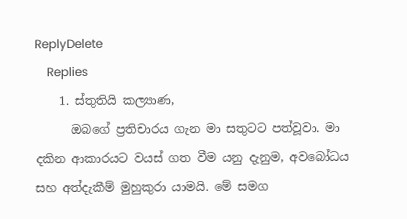ReplyDelete
    Replies
    1. ස්තුතියි කල්‍යාණ,
      ඔබගේ ප්‍රතිචාරය ගැන මා සතුටට පත්වූවා. මා දකින ආකාරයට වයස් ගත වීම යනු දැනුම, අවබෝධය සහ අත්දැකීම් මුහුකුරා යාමයි. මේ සමග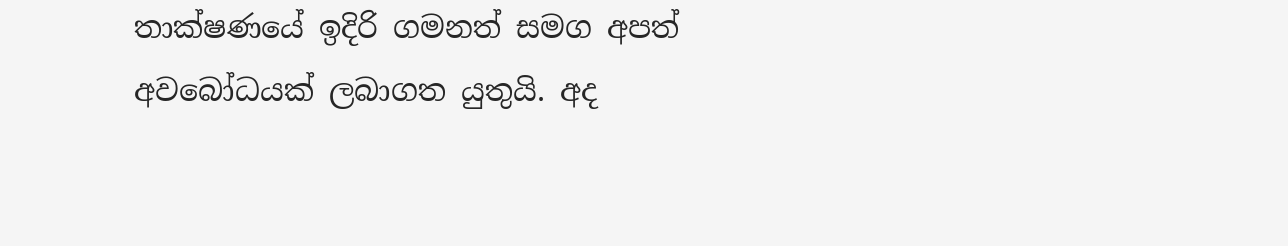තාක්ෂණයේ ඉදිරි ගමනත් සමග අපත් අවබෝධයක් ලබාගත යුතුයි. අද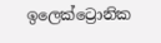ඉලෙක්ට්‍රොනික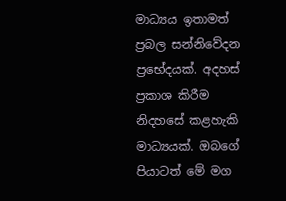මාධ්‍යය ඉතාමත් ප්‍රබල සන්නිවේදන ප්‍රභේදයක්. අදහස් ප්‍රකාශ කිරීම නිදහසේ කළහැකි මාධ්‍යයක්. ඔබගේ පියාටත් මේ මග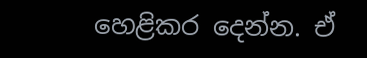හෙළිකර දෙන්න. ඒ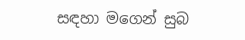සඳහා මගෙන් සුබ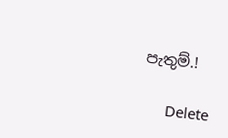පැතුම්.!

      Delete